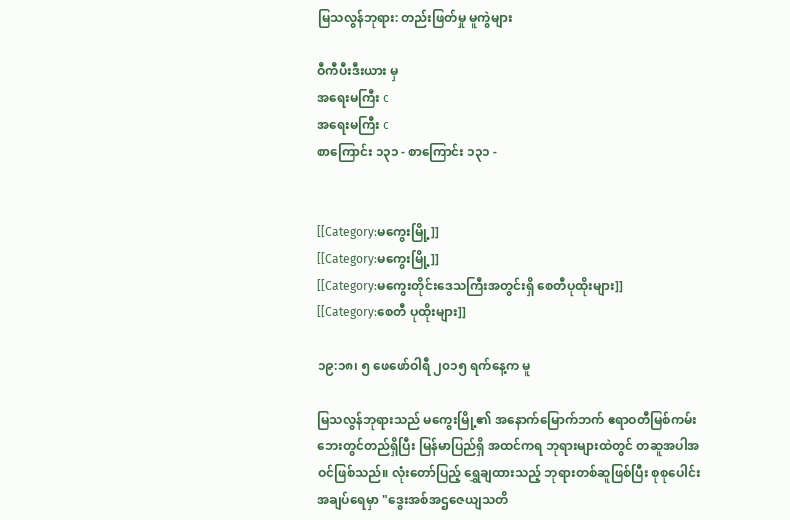မြသလွန်ဘုရား: တည်းဖြတ်မှု မူကွဲများ

ဝီကီပီးဒီးယား မှ
အရေးမကြီး c
အရေးမကြီး c
စာကြောင်း ၁၃၁ - စာကြောင်း ၁၃၁ -


[[Category:မကွေးမြို့]]
[[Category:မကွေးမြို့]]
[[Category:မကွေးတိုင်းဒေသကြီးအတွင်းရှိ စေတီပုထိုးများ]]
[[Category:စေတီ ပုထိုးများ]]

၁၉:၁၈၊ ၅ ဖေဖော်ဝါရီ ၂၀၁၅ ရက်နေ့က မူ

မြသလွန်ဘုရားသည် မကွေးမြို့၏ အနောက်မြောက်ဘက် ဧရာဝတီမြစ်ကမ်းဘေးတွင်တည်ရှိပြီး မြန်မာပြည်ရှိ အထင်ကရ ဘုရားများထဲတွင် တဆူအပါအဝင်ဖြစ်သည်။ လုံးတော်ပြည့် ရွှေချထားသည့် ဘုရားတစ်ဆူဖြစ်ပြီး စုစုပေါင်း အချပ်ရေမှာ "ဒွေးအစ်အဌဇေယျသတိ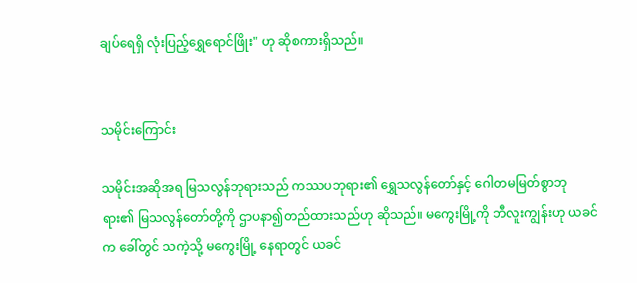ချပ်ရေရှိ လုံးပြည့်ရွှေရောင်ဖြိုး" ဟု ဆိုစကားရှိသည်။


သမိုင်းကြောင်း

သမိုင်းအဆိုအရ မြသလွန်ဘုရားသည် ကဿပဘုရား၏ ရွှေသလွန်တော်နှင့် ဂေါတမမြတ်စွာဘုရား၏ မြသလွန်တော်တို့ကို ဌာပနာ၍တည်ထားသည်ဟု ဆိုသည်။ မကွေးမြို့ကို ဘီလူးကျွန်းဟု ယခင်က ခေါ်တွင် သကဲ့သို့ မကွေးမြို့ နေရာတွင် ယခင်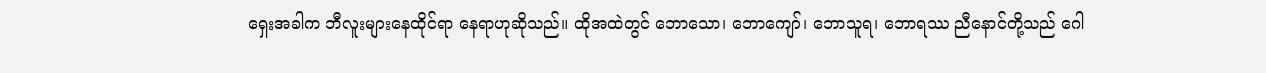ရှေးအခါက ဘီလူးများနေထိုင်ရာ နေရာဟုဆိုသည်။ ထိုအထဲတွင် ဘောသော၊ ဘောကျော်၊ ဘောသူရ၊ ဘောရဿ ညီနောင်တို့သည် ဂေါ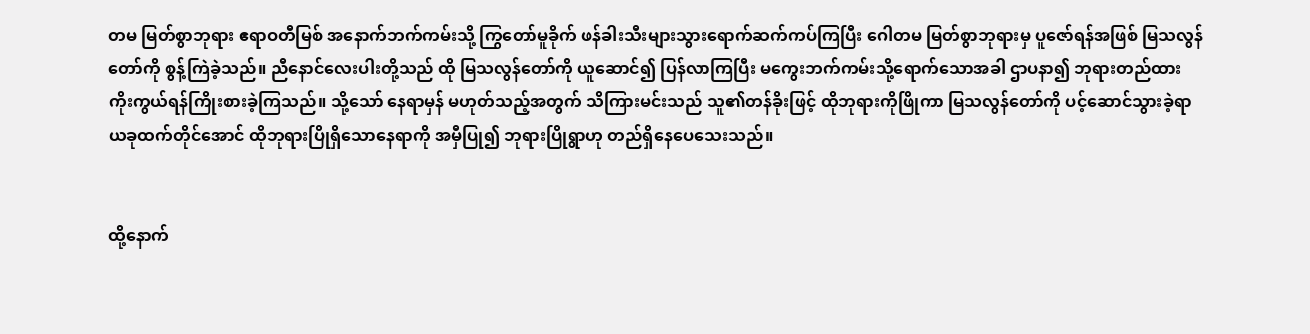တမ မြတ်စွာဘုရား ဧရာဝတီမြစ် အနောက်ဘက်ကမ်းသို့ ကြွတော်မူခိုက် ဖန်ခါးသီးများသွားရောက်ဆက်ကပ်ကြပြီး ဂေါတမ မြတ်စွာဘုရားမှ ပူဇော်ရန်အဖြစ် မြသလွန်တော်ကို စွန့်ကြဲခဲ့သည်။ ညီနောင်လေးပါးတို့သည် ထို မြသလွန်တော်ကို ယူဆောင်၍ ပြန်လာကြပြီး မကွေးဘက်ကမ်းသို့ရောက်သောအခါ ဌာပနာ၍ ဘုရားတည်ထားကိုးကွယ်ရန်ကြိုးစားခဲ့ကြသည်။ သို့သော် နေရာမှန် မဟုတ်သည့်အတွက် သိကြားမင်းသည် သူ၏တန်ခိုးဖြင့် ထိုဘုရားကိုဖြိုကာ မြသလွန်တော်ကို ပင့်ဆောင်သွားခဲ့ရာ ယခုထက်တိုင်အောင် ထိုဘုရားပြိုရှိသောနေရာကို အမှီပြု၍ ဘုရားပြိုရွာဟု တည်ရှိနေပေသေးသည်။


ထို့နောက်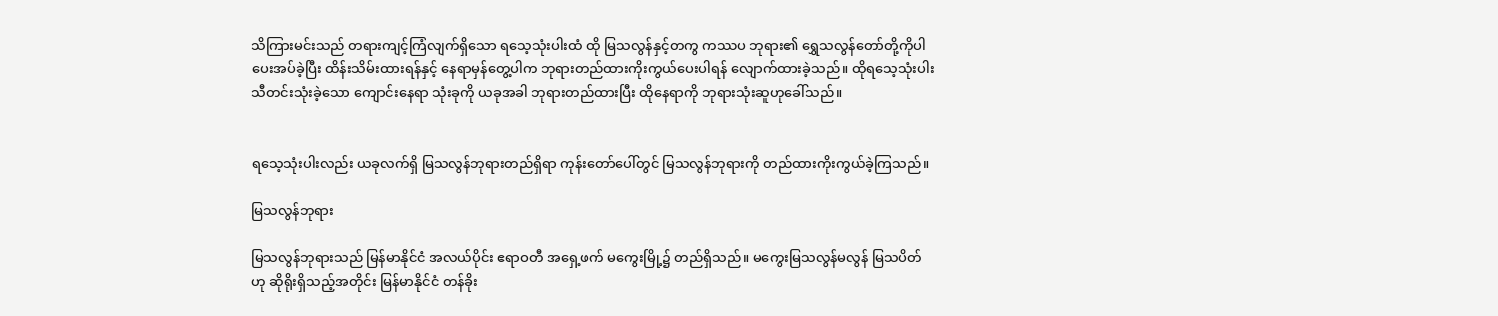သိကြားမင်းသည် တရားကျင့်ကြံလျက်ရှိသော ရသေ့သုံးပါးထံ ထို မြသလွန်နှင့်တကွ ကဿပ ဘုရား၏ ရွှေသလွန်တော်တို့ကိုပါ ပေးအပ်ခဲ့ပြီး ထိန်းသိမ်းထားရန်နှင့် နေရာမှန်တွေ့ပါက ဘုရားတည်ထားကိုးကွယ်ပေးပါရန် လျောက်ထားခဲ့သည်။ ထိုရသေ့သုံးပါး သီတင်းသုံးခဲ့သော ကျောင်းနေရာ သုံးခုကို ယခုအခါ ဘုရားတည်ထားပြီး ထိုနေရာကို ဘုရားသုံးဆူဟုခေါ်သည်။


ရသေ့သုံးပါးလည်း ယခုလက်ရှိ မြသလွန်ဘုရားတည်ရှိရာ ကုန်းတော်ပေါ်တွင် မြသလွန်ဘုရားကို တည်ထားကိုးကွယ်ခဲ့ကြသည်။

မြသလွန်ဘုရား

မြသလွန်ဘုရားသည် မြန်မာနိုင်ငံ အလယ်ပိုင်း ဧရာဝတီ အရှေ့ဖက် မကွေးမြို့၌ တည်ရှိသည်။ မကွေးမြသလွန်မလွန် မြသပိတ် ဟု ဆိုရိုးရှိသည့်အတိုင်း မြန်မာနိုင်ငံ တန်ခိုး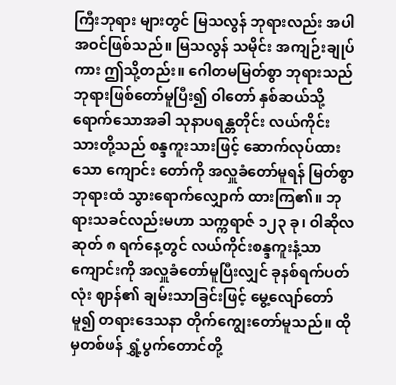ကြီးဘုရား များတွင် မြသလွန် ဘုရားလည်း အပါအဝင်ဖြစ်သည်။ မြသလွန် သမိုင်း အကျဉ်းချုပ်ကား ဤသို့တည်း။ ဂေါတမမြတ်စွာ ဘုရားသည် ဘုရားဖြစ်တော်မူပြီး၍ ဝါတော် နှစ်ဆယ်သို့ ရောက်သောအခါ သုနာပရန္တတိုင်း လယ်ကိုင်း သားတို့သည် စန္ဒကူးသားဖြင့် ဆောက်လုပ်ထားသော ကျောင်း တော်ကို အလှူခံတော်မူရန် မြတ်စွာဘုရားထံ သွားရောက်လျှောက် ထားကြ၏။ ဘုရားသခင်လည်းမဟာ သက္ကရာဇ် ၁၂၃ ခု၊ ဝါဆိုလဆုတ် ၈ ရက်နေ့တွင် လယ်ကိုင်းစန္ဒကူးနံ့သာကျောင်းကို အလှူခံတော်မူပြီးလျှင် ခုနစ်ရက်ပတ်လုံး ဈာန်၏ ချမ်းသာခြင်းဖြင့် မွေ့လျော်တော်မူ၍ တရားဒေသနာ တိုက်ကျွေးတော်မူသည်။ ထိုမှတစ်ဖန် ရွှံ့ပွက်တောင်တို့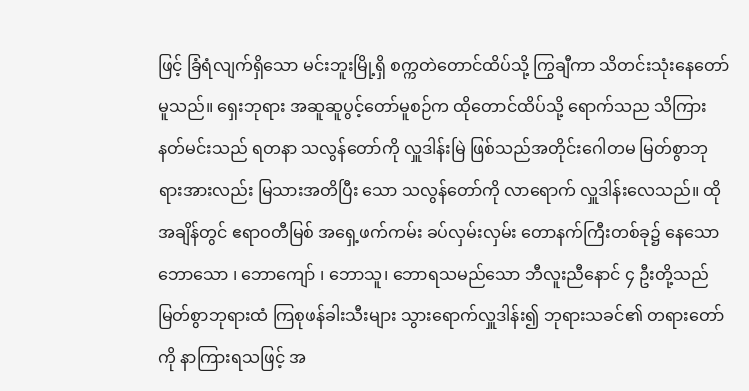ဖြင့် ခြံရံလျက်ရှိသော မင်းဘူးမြို့ရှိ စက္ကတဲတောင်ထိပ်သို့ ကြွချီကာ သိတင်းသုံးနေတော်မူသည်။ ရှေးဘုရား အဆူဆူပွင့်တော်မူစဉ်က ထိုတောင်ထိပ်သို့ ရောက်သည သိကြားနတ်မင်းသည် ရတနာ သလွန်တော်ကို လှူဒါန်းမြဲ ဖြစ်သည်အတိုင်းဂေါတမ မြတ်စွာဘုရားအားလည်း မြသားအတိပြီး သော သလွန်တော်ကို လာရောက် လှူဒါန်းလေသည်။ ထိုအချိန်တွင် ဧရာဝတီမြစ် အရှေ့ဖက်ကမ်း ခပ်လှမ်းလှမ်း တောနက်ကြီးတစ်ခု၌ နေသော ဘောသော ၊ ဘောကျော် ၊ ဘောသူ၊ ဘောရသမည်သော ဘီလူးညီနောင် ၄ ဦးတို့သည် မြတ်စွာဘုရားထံ ကြစုဖန်ခါးသီးများ သွားရောက်လှူဒါန်း၍ ဘုရားသခင်၏ တရားတော်ကို နာကြားရသဖြင့် အ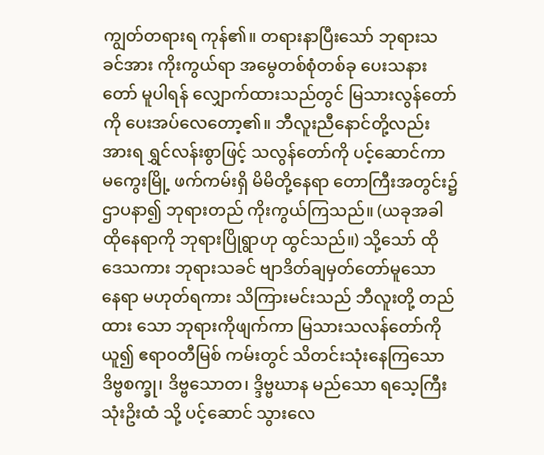ကျွတ်တရားရ ကုန်၏။ တရားနာပြီးသော် ဘုရားသခင်အား ကိုးကွယ်ရာ အမွေတစ်စုံတစ်ခု ပေးသနားတော် မူပါရန် လျှောက်ထားသည်တွင် မြသားလွန်တော်ကို ပေးအပ်လေတော့၏။ ဘီလူးညီနောင်တို့လည်း အားရ ရွှင်လန်းစွာဖြင့် သလွန်တော်ကို ပင့်ဆောင်ကာ မကွေးမြို့ ဖက်ကမ်းရှိ မိမိတို့နေရာ တောကြီးအတွင်း၌ ဌာပနာ၍ ဘုရားတည် ကိုးကွယ်ကြသည်။ (ယခုအခါ ထိုနေရာကို ဘုရားပြိုရွာဟု ထွင်သည်။) သို့သော် ထိုဒေသကား ဘုရားသခင် ဗျာဒိတ်ချမှတ်တော်မူသော နေရာ မဟုတ်ရကား သိကြားမင်းသည် ဘီလူးတို့ တည်ထား သော ဘုရားကိုဖျက်ကာ မြသားသလန်တော်ကို ယူ၍ ဧရာဝတီမြစ် ကမ်းတွင် သိတင်းသုံးနေကြသော ဒိဗ္ဗစက္ခု၊ ဒိဗ္ဗသောတ၊ ဒ္ဒိဗ္ဗဃာန မည်သော ရသေ့ကြီး သုံးဥိးထံ သို့ ပင့်ဆောင် သွားလေ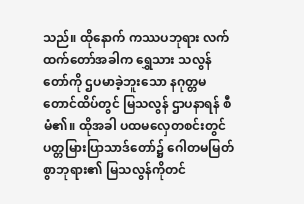သည်။ ထိုနောက် ကဿပဘုရား လက်ထက်တော်အခါက ရွှေသား သလွန်တော်ကို ဌပမာခဲ့ဘူးသော နဂုတ္တမတောင်ထိပ်တွင် မြသလွန် ဌာပနာရန် စီမံ၏။ ထိုအခါ ပထမလှေတစင်းတွင် ပတ္တမြားပြာသာဒ်တော်၌ ဂေါတမမြတ်စွာဘုရား၏ မြသလွန်ကိုတင်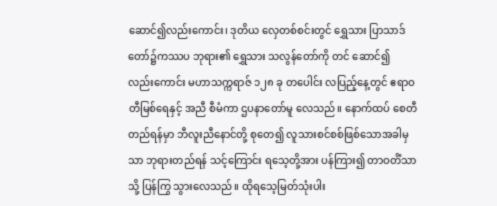ဆောင်၍လည်းကောင်း၊ ဒုတိယ လှေတစ်စင်းတွင် ရွှေသား ပြာသာဒ်တော်၌ကဿပ ဘုရား၏ ရွှေသား သလွန်တော်ကို တင် ဆောင်၍ လည်းကောင်း မဟာသက္ကရာဇ် ၁၂၈ ခု တပေါင်း လပြည့်နေ့တွင် ဧရာဝတီမြစ်ရေနှင့် အညီ စီမံကာ ဌပနာတော်မူ လေသည်။ နောက်ထပ် စေတီတည်ရန်မှာ ဘီလူးညီနောင်တို့ စုတေ၍ လူသားစင်စစ်ဖြစ်သောအခါမှသာ ဘုရားတည်ရန် သင့်ကြောင်း ရသေ့တို့အား ပန်ကြား၍ တာဝတိံသာသို့ ပြန်ကြွ သွားလေသည်။ ထိုရသေ့မြတ်သုံးပါး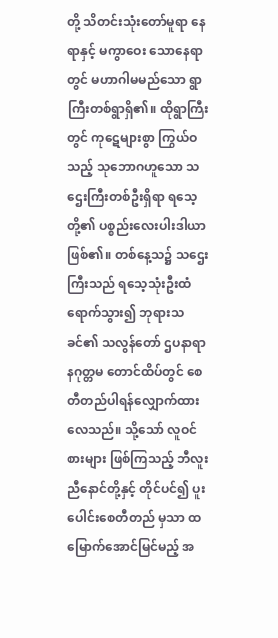တို့ သိတင်းသုံးတော်မူရာ နေရာနှင့် မကွာဝေး သောနေရာတွင် မဟာဂါမမည်သော ရွာကြီးတစ်ရွာရှိ၏။ ထိုရွာကြီးတွင် ကုဋေများစွာ ကြွယ်ဝသည့် သုဘောဂဟူသော သဌေးကြီးတစ်ဦးရှိရာ ရသေ့တို့၏ ပစ္စည်းလေးပါးဒါယာဖြစ်၏။ တစ်နေ့သ၌ သဌေးကြီးသည် ရသေ့သုံးဦးထံ ရောက်သွား၍ ဘုရားသခင်၏ သလွန်တော် ဌပနာရာ နဂုတ္တမ တောင်ထိပ်တွင် စေတီတည်ပါရန်လျှောက်ထားလေသည်။ သို့သော် လူဝင်စားများ ဖြစ်ကြသည့် ဘီလူးညီနောင်တို့နှင့် တိုင်ပင်၍ ပူးပေါင်းစေတီတည် မှသာ ထမြောက်အောင်မြင်မည့် အ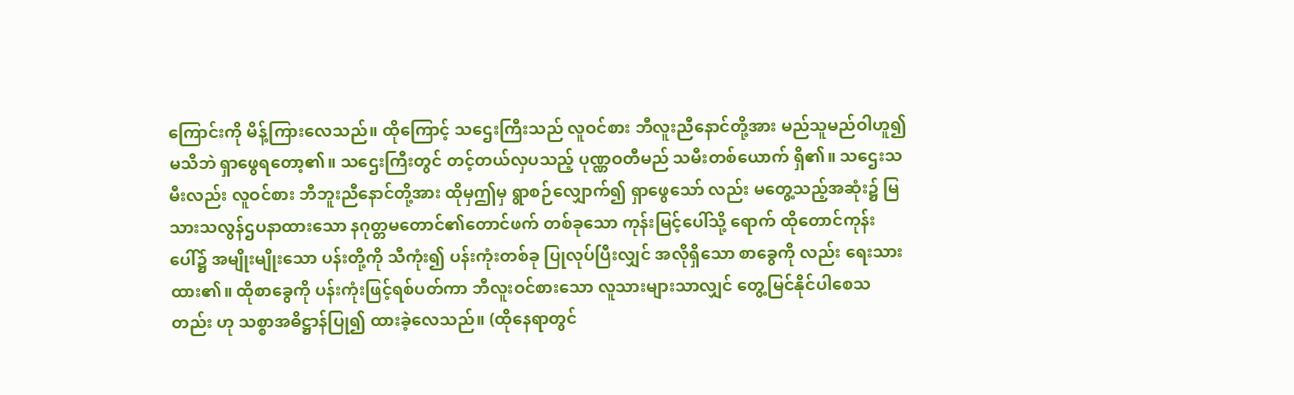ကြောင်းကို မိန့်ကြားလေသည်။ ထိုကြောင့် သဌေးကြီးသည် လူဝင်စား ဘီလူးညီနောင်တို့အား မည်သူမည်ဝါဟူ၍မသိဘဲ ရှာဖွေရတော့၏။ သဌေးကြီးတွင် တင့်တယ်လှပသည့် ပုဏ္ဏဝတီမည် သမီးတစ်ယောက် ရှိ၏။ သဌေးသမီးလည်း လူဝင်စား ဘီဘူးညီနောင်တို့အား ထိုမှဤမှ ရွာစဉ်လျှောက်၍ ရှာဖွေသော် လည်း မတွေ့သည့်အဆုံး၌ မြသားသလွန်ဌပနာထားသော နဂုတ္တမတောင်၏တောင်ဖက် တစ်ခုသော ကုန်းမြင့်ပေါ်သို့ ရောက် ထိုတောင်ကုန်းပေါ်၌ အမျိုးမျိုးသော ပန်းတို့ကို သီကုံး၍ ပန်းကုံးတစ်ခု ပြုလုပ်ပြီးလျှင် အလိုရှိသော စာခွေကို လည်း ရေးသားထား၏။ ထိုစာခွေကို ပန်းကုံးဖြင့်ရစ်ပတ်ကာ ဘီလူးဝင်စားသော လူသားများသာလျှင် တွေ့မြင်နိုင်ပါစေသတည်း ဟု သစ္စာအဓိဋ္ဌာန်ပြု၍ ထားခဲ့လေသည်။ (ထိုနေရာတွင်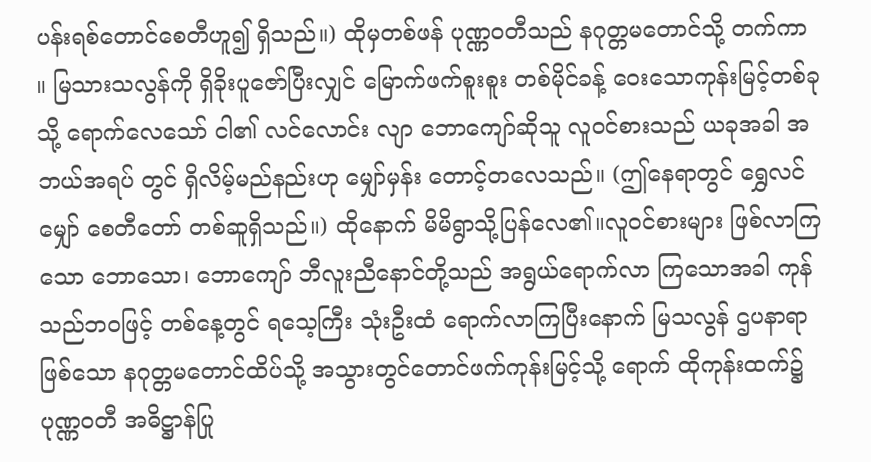ပန်းရစ်တောင်စေတီဟူ၍ ရှိသည်။) ထိုမှတစ်ဖန် ပုဏ္ဏဝတီသည် နဂုတ္တမတောင်သို့ တက်ကာ ။ မြသားသလွန်ကို ရှိခိုးပူဇော်ပြီးလျှင် မြောက်ဖက်စူးစူး တစ်မိုင်ခန့် ဝေးသောကုန်းမြင့်တစ်ခုသို့ ရောက်လေသော် ငါ၏ လင်လောင်း လျာ ဘောကျော်ဆိုသူ လူဝင်စားသည် ယခုအခါ အဘယ်အရပ် တွင် ရှိလိမ့်မည်နည်းဟု မျှော်မှန်း တောင့်တလေသည်။ (ဤနေရာတွင် ရွှေလင်မျှော် စေတီတော် တစ်ဆူရှိသည်။) ထိုနောက် မိမိရွာသို့ပြန်လေ၏။လူဝင်စားများ ဖြစ်လာကြသော ဘောသော၊ ဘောကျော် ဘီလူးညီနောင်တို့သည် အရွယ်ရောက်လာ ကြသောအခါ ကုန်သည်ဘဝဖြင့် တစ်နေ့တွင် ရသေ့ကြီး သုံးဦးထံ ရောက်လာကြပြီးနောက် မြသလွန် ဌပနာရာ ဖြစ်သော နဂုတ္တမတောင်ထိပ်သို့ အသွားတွင်တောင်ဖက်ကုန်းမြင့်သို့ ရောက် ထိုကုန်းထက်၌ ပုဏ္ဏဝတီ အဓိဋ္ဌာန်ပြု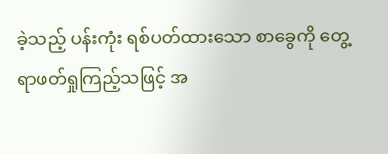ခဲ့သည့် ပန်းကုံး ရစ်ပတ်ထားသော စာခွေကို တွေ့ရာဖတ်ရှုကြည့်သဖြင့် အ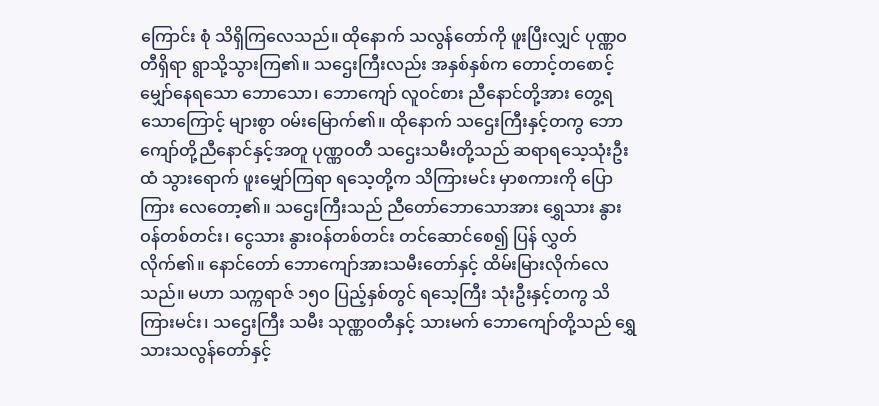ကြောင်း စုံ သိရှိကြလေသည်။ ထိုနောက် သလွန်တော်ကို ဖူးပြီးလျှင် ပုဏ္ဏဝတီရှိရာ ရွာသို့သွားကြ၏။ သဌေးကြီးလည်း အနှစ်နှစ်က တောင့်တစောင့်မျှော်နေရသော ဘောသော၊ ဘောကျော် လူဝင်စား ညီနောင်တို့အား တွေ့ရသောကြောင့် များစွာ ဝမ်းမြောက်၏။ ထိုနောက် သဌေးကြီးနှင့်တကွ ဘောကျော်တို့ညီနောင်နှင့်အတူ ပုဏ္ဏဝတီ သဌေးသမီးတို့သည် ဆရာရသေ့သုံးဦးထံ သွားရောက် ဖူးမျှော်ကြရာ ရသေ့တို့က သိကြားမင်း မှာစကားကို ပြောကြား လေတော့၏။ သဌေးကြီးသည် ညီတော်ဘောသောအား ရွှေသား နွားဝန်တစ်တင်း၊ ငွေသား နွားဝန်တစ်တင်း တင်ဆောင်စေ၍ ပြန် လွှတ်လိုက်၏။ နောင်တော် ဘောကျော်အားသမီးတော်နှင့် ထိမ်းမြားလိုက်လေသည်။ မဟာ သက္ကရာဇ် ၁၅ဝ ပြည့်နှစ်တွင် ရသေ့ကြီး သုံးဦးနှင့်တကွ သိကြားမင်း၊ သဌေးကြီး သမီး သုဏ္ဏဝတီနှင့် သားမက် ဘောကျော်တို့သည် ရွှေသားသလွန်တော်နှင့်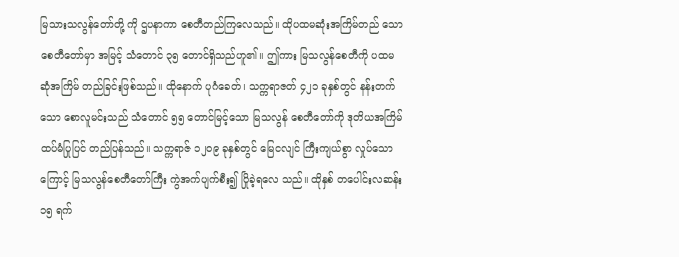မြသားသလွန်တော်တို့ ကို ဌပနာကာ စေတီတည်ကြလေသည်။ ထိုပထမဆုံးအကြိမ်တည် သော စေတီတော်မှာ အမြင့် သံတောင် ၃၅ တောင်ရှိသည်ဟူ၏။ ဤကား မြသလွန်စေတီကို ပထမဆုံအကြိမ် တည်ခြင်းဖြစ်သည်။ ထိုနောက် ပုဂံခေတ်၊ သက္ကရာဇတ် ၄၂၁ ခုနှစ်တွင် နန်းတက်သော စောလူမင်းသည် သံတောင် ၅၅ တောင်မြင့်သော မြသလွန် စေတီတော်ကို ဒုတိယအကြိမ် ထပ်မံပြုပြင် တည်ပြန်သည်။ သက္ကရာဇ် ၁၂ဝ၉ ခုနှစ်တွင် မြေငလျင် ကြီးကျယ်စွာ လှုပ်သော ကြောင့် မြသလွန်စေတီတော်ကြီး ကွဲအက်ပျက်စီး၍ ပြိုခဲ့ရလေ သည်။ ထိုနှစ် တပေါင်းလဆန်း ၁၅ ရက်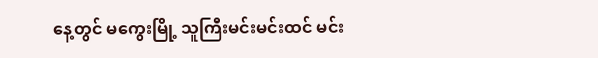နေ့တွင် မကွေးမြို့ သူကြီးမင်းမင်းထင် မင်း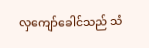လှကျော်ခေါင်သည် သံ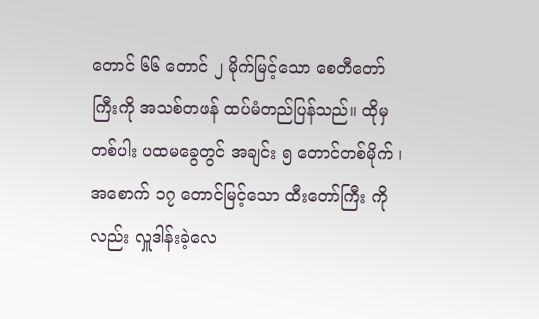တောင် ၆၆ တောင် ၂ မိုက်မြင့်သော စေတီတော်ကြီးကို အသစ်တဖန် ထပ်မံတည်ပြန်သည်။ ထိုမှ တစ်ပါး ပထမခွေတွင် အချင်း ၅ တောင်တစ်မိုက် ၊ အစောက် ၁၇ တောင်မြင့်သော ထီးတော်ကြီး ကိုလည်း လှူဒါန်းခဲ့လေ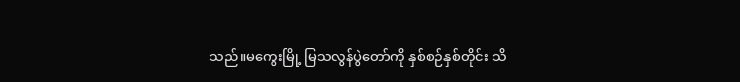သည်။မကွေးမြို့ မြသလွန်ပွဲတော်ကို နှစ်စဉ်နှစ်တိုင်း သိ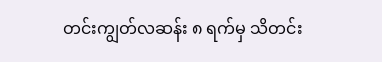တင်းကျွတ်လဆန်း ၈ ရက်မှ သိတင်း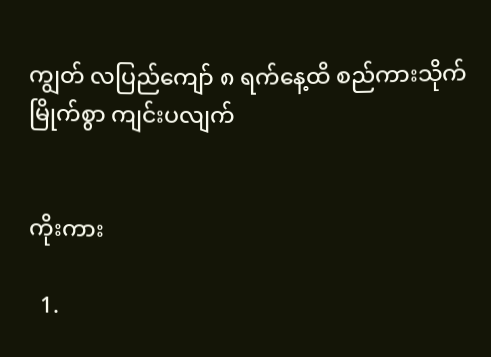ကျွတ် လပြည်ကျော် ၈ ရက်နေ့ထိ စည်ကားသိုက်မြိုက်စွာ ကျင်းပလျက်


ကိုးကား

  1.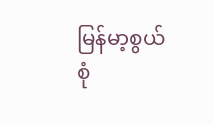မြန်မာ့စွယ်စုံ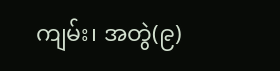ကျမ်း၊ အတွဲ(၉)